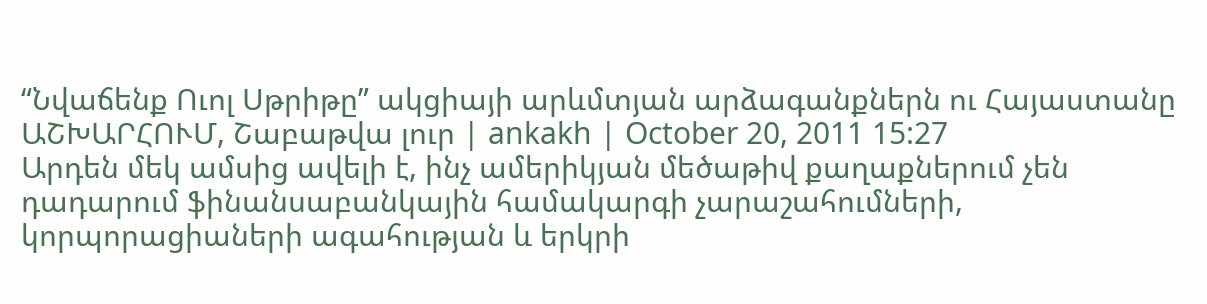“Նվաճենք Ուոլ Սթրիթը” ակցիայի արևմտյան արձագանքներն ու Հայաստանը
ԱՇԽԱՐՀՈՒՄ, Շաբաթվա լուր | ankakh | October 20, 2011 15:27
Արդեն մեկ ամսից ավելի է, ինչ ամերիկյան մեծաթիվ քաղաքներում չեն դադարում ֆինանսաբանկային համակարգի չարաշահումների, կորպորացիաների ագահության և երկրի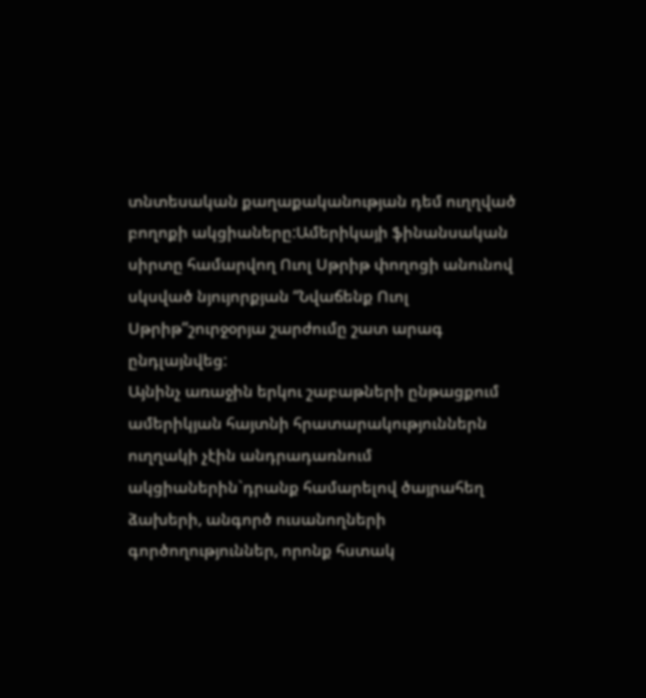տնտեսական քաղաքականության դեմ ուղղված բողոքի ակցիաները:Ամերիկայի ֆինանսական սիրտը համարվող Ուոլ Սթրիթ փողոցի անունով սկսված նյույորքյան “Նվաճենք Ուոլ Սթրիթ”շուրջօրյա շարժումը շատ արագ ընդլայնվեց:
Այնինչ առաջին երկու շաբաթների ընթացքում ամերիկյան հայտնի հրատարակություններն ուղղակի չէին անդրադառնում ակցիաներին`դրանք համարելով ծայրահեղ ձախերի, անգործ ուսանողների գործողություններ, որոնք հստակ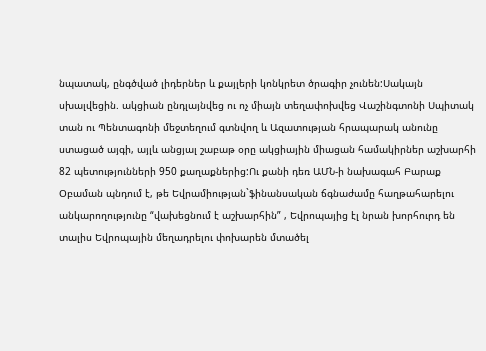նպատակ, ընգծված լիդերներ և քայլերի կոնկրետ ծրագիր չունեն:Սակայն սխալվեցին. ակցիան ընդլայնվեց ու ոչ միայն տեղափոխվեց Վաշինգտոնի Սպիտակ տան ու Պենտագոնի մեջտեղում գտնվող և Ազատության հրապարակ անունը ստացած այգի, այլև անցյալ շաբաթ օրը ակցիային միացան համակիրներ աշխարհի 82 պետությունների 950 քաղաքներից:Ու քանի դեռ ԱՄՆ-ի նախագահ Բարաք Օբաման պնդում է, թե Եվրամիության`ֆինանսական ճգնաժամը հաղթահարելու անկարողությունը “վախեցնում է աշխարհին” , Եվրոպայից էլ նրան խորհուրդ են տալիս Եվրոպային մեղադրելու փոխարեն մտածել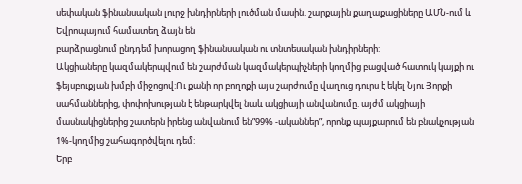սեփական ֆինանսական լուրջ խնդիրների լուծման մասին. շարքային քաղաքացիները ԱՄՆ-ում և Եվրոպայում համատեղ ձայն են
բարձրացնում ընդդեմ խորացող ֆինանսական ու տնտեսական խնդիրների:
Ակցիաները կազմակերպվում են շարժման կազմակերպիչների կողմից բացված հատուկ կայքի ու ֆեյսբուքյան խմբի միջոցով:Ու քանի որ բողոքի այս շարժումը վաղուց դուրս է եկել Նյու Յորքի սահմաններից, փոփոխության է ենթարկվել նաև ակցիայի անվանումը. այժմ ակցիայի մասնակիցներից շատերն իրենց անվանում են”99% -ականներ”, որոնք պայքարում են բնակչության 1%-կողմից շահագործվելու դեմ:
Երբ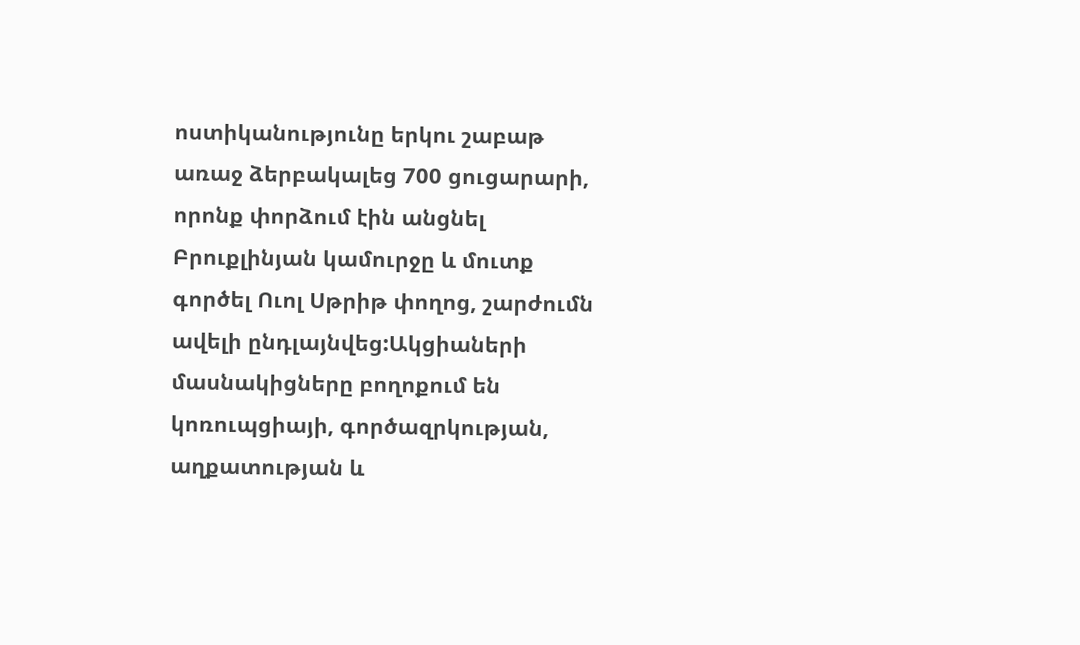ոստիկանությունը երկու շաբաթ առաջ ձերբակալեց 700 ցուցարարի, որոնք փորձում էին անցնել Բրուքլինյան կամուրջը և մուտք գործել Ուոլ Սթրիթ փողոց, շարժումն ավելի ընդլայնվեց:Ակցիաների մասնակիցները բողոքում են կոռուպցիայի, գործազրկության, աղքատության և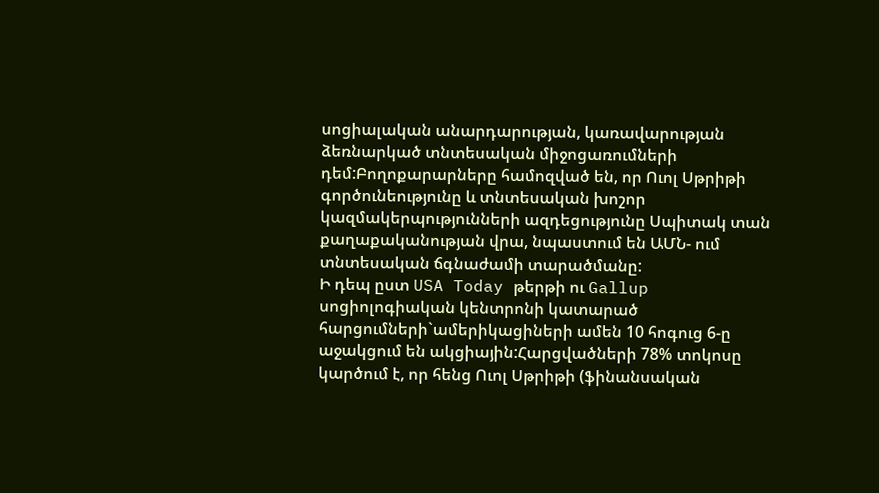սոցիալական անարդարության, կառավարության ձեռնարկած տնտեսական միջոցառումների դեմ:Բողոքարարները համոզված են, որ Ուոլ Սթրիթի գործունեությունը և տնտեսական խոշոր կազմակերպությունների ազդեցությունը Սպիտակ տան
քաղաքականության վրա, նպաստում են ԱՄՆ- ում տնտեսական ճգնաժամի տարածմանը:
Ի դեպ ըստ USA Today թերթի ու Gallup սոցիոլոգիական կենտրոնի կատարած հարցումների`ամերիկացիների ամեն 10 հոգուց 6-ը աջակցում են ակցիային:Հարցվածների 78% տոկոսը կարծում է, որ հենց Ուոլ Սթրիթի (ֆինանսական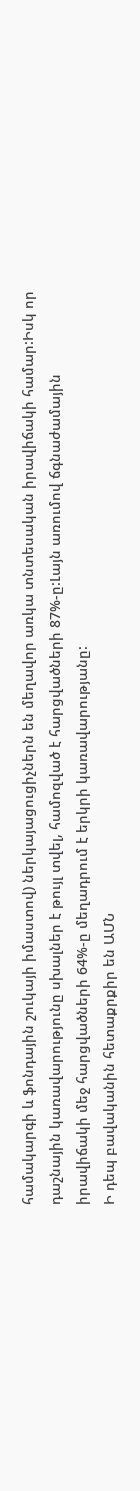համակարգի և ֆոնդային շուկայի իմաստով) ներկայացուցիչներն են մեղավոր առկա տնտեսական իրավիճակի համար:Իսկ որ դաշնային կառավարությունը սխալներ է թույլ տվել, համոզված է հարցվածների 87%-ը:Լայն առումով ճգնաժամային իրավիճակի մեջ հարցվածների 64%-ը մեղադրում է երկրի կառավարությանը:
Ի դեպ բավականին հետաքրքիր են ԱՄՆ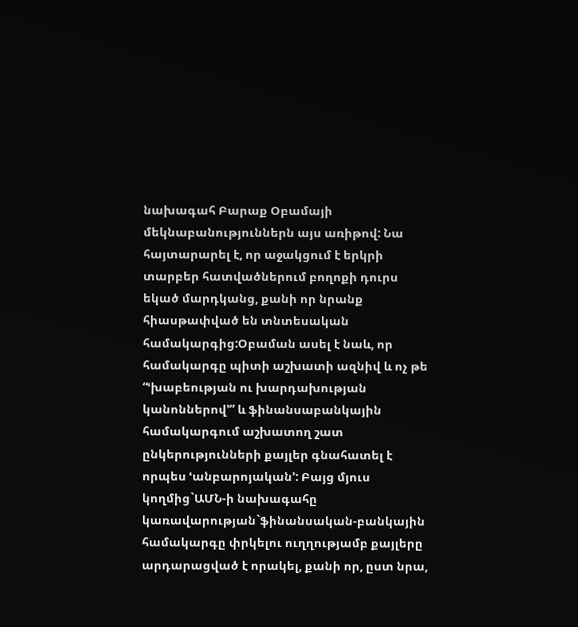նախագահ Բարաք Օբամայի մեկնաբանություններն այս առիթով: Նա հայտարարել է, որ աջակցում է երկրի տարբեր հատվածներում բողոքի դուրս եկած մարդկանց, քանի որ նրանք հիասթափված են տնտեսական համակարգից:Օբաման ասել է նաև, որ համակարգը պիտի աշխատի ազնիվ և ոչ թե “ՙխաբեության ու խարդախության կանոններով՚” և ֆինանսաբանկային համակարգում աշխատող շատ ընկերությունների քայլեր գնահատել է որպես ՙանբարոյական՚: Բայց մյուս կողմից`ԱՄՆ-ի նախագահը կառավարության`ֆինանսական-բանկային համակարգը փրկելու ուղղությամբ քայլերը արդարացված է որակել, քանի որ, ըստ նրա,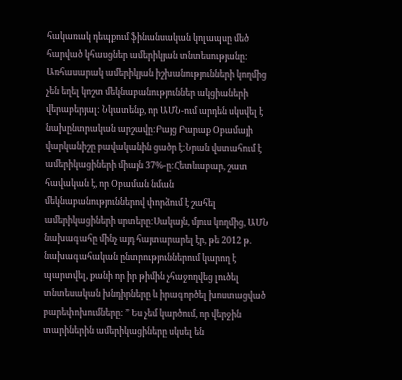հակառակ դեպքում ֆինանսական կոլապսը մեծ հարված կհասցներ ամերիկյան տնտեսությանը:
Առհասարակ ամերիկյան իշխանությունների կողմից չեն եղել կոշտ մեկնաբանություններ ակցիաների վերաբերյալ: Նկատենք, որ ԱՄՆ-ում արդեն սկսվել է նախընտրական արշավը:Բայց Բարաք Օբամայի վարկանիշը բավականին ցածր է:Նրան վստահում է ամերիկացիների միայն 37%-ը:Հետևաբար, շատ հավական է, որ Օբաման նման մեկնաբանություններով փորձում է շահել ամերիկացիների սրտերը:Սակայն, մյուս կողմից, ԱՄՆ նախագահը մինչ այդ հայտարարել էր, թե 2012 թ. նախագահական ընտրություններում կարող է պարտվել, քանի որ իր թիմին չհաջողվեց լուծել տնտեսական խնդիրները և իրագործել խոստացված բարեփոխումները: ” Ես չեմ կարծում, որ վերջին տարիներին ամերիկացիները սկսել են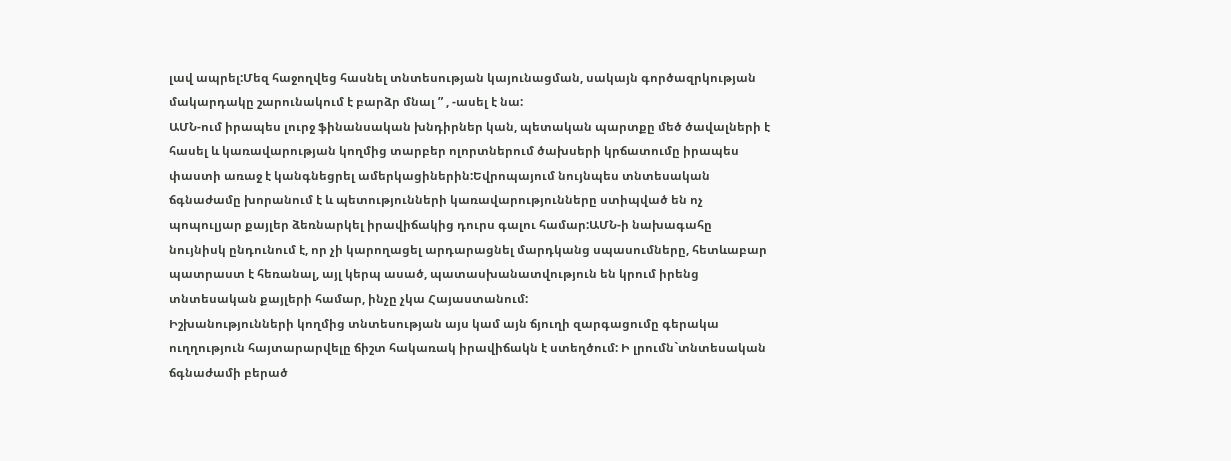լավ ապրել:Մեզ հաջողվեց հասնել տնտեսության կայունացման, սակայն գործազրկության մակարդակը շարունակում է բարձր մնալ ” , -ասել է նա:
ԱՄՆ-ում իրապես լուրջ ֆինանսական խնդիրներ կան, պետական պարտքը մեծ ծավալների է հասել և կառավարության կողմից տարբեր ոլորտներում ծախսերի կրճատումը իրապես փաստի առաջ է կանգնեցրել ամերկացիներին:Եվրոպայում նույնպես տնտեսական ճգնաժամը խորանում է և պետությունների կառավարությունները ստիպված են ոչ պոպուլյար քայլեր ձեռնարկել իրավիճակից դուրս գալու համար:ԱՄՆ-ի նախագահը նույնիսկ ընդունում է, որ չի կարողացել արդարացնել մարդկանց սպասումները, հետևաբար պատրաստ է հեռանալ, այլ կերպ ասած, պատասխանատվություն են կրում իրենց տնտեսական քայլերի համար, ինչը չկա Հայաստանում:
Իշխանությունների կողմից տնտեսության այս կամ այն ճյուղի զարգացումը գերակա ուղղություն հայտարարվելը ճիշտ հակառակ իրավիճակն է ստեղծում: Ի լրումն`տնտեսական ճգնաժամի բերած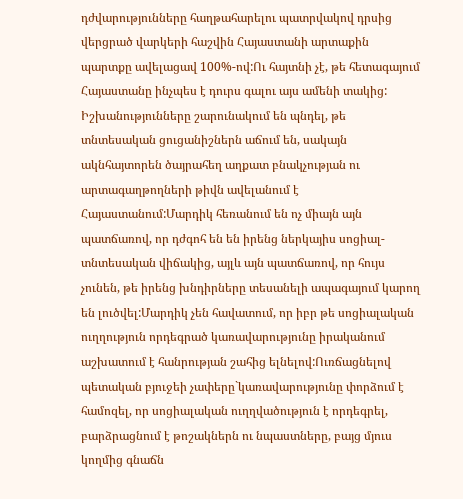դժվարությունները հաղթահարելու պատրվակով դրսից վերցրած վարկերի հաշվին Հայաստանի արտաքին պարտքը ավելացավ 100%-ով:Ու հայտնի չէ, թե հետագայում Հայաստանը ինչպես է դուրս գալու այս ամենի տակից:
Իշխանությունները շարունակում են պնդել, թե տնտեսական ցուցանիշներն աճում են, սակայն ակնհայտորեն ծայրահեղ աղքատ բնակչության ու արտագաղթողների թիվն ավելանում է Հայաստանում:Մարդիկ հեռանում են ոչ միայն այն պատճառով, որ դժգոհ են են իրենց ներկայիս սոցիալ-տնտեսական վիճակից, այլև այն պատճառով, որ հույս չունեն, թե իրենց խնդիրները տեսանելի ապագայում կարող են լուծվել:Մարդիկ չեն հավատում, որ իբր թե սոցիալական ուղղություն որդեգրած կառավարությունը իրականում աշխատում է հանրության շահից ելնելով:Ուռճացնելով պետական բյուջեի չափերը`կառավարությունը փորձում է համոզել, որ սոցիալական ուղղվածություն է որդեգրել, բարձրացնում է թոշակներն ու նպաստները, բայց մյուս կողմից գնաճն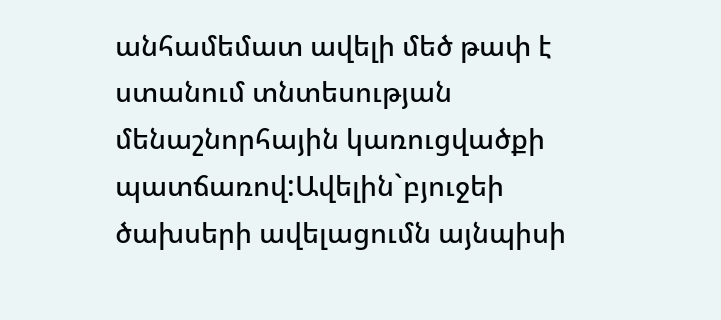անհամեմատ ավելի մեծ թափ է ստանում տնտեսության մենաշնորհային կառուցվածքի պատճառով:Ավելին`բյուջեի ծախսերի ավելացումն այնպիսի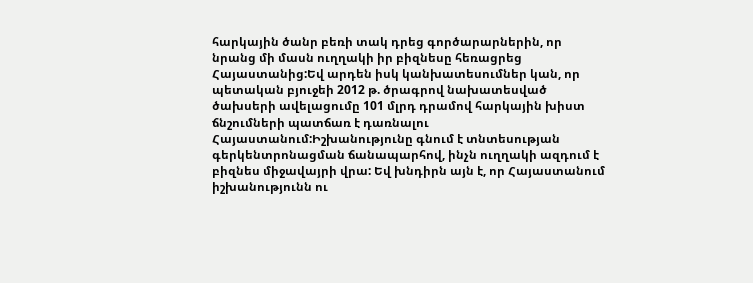հարկային ծանր բեռի տակ դրեց գործարարներին, որ նրանց մի մասն ուղղակի իր բիզնեսը հեռացրեց Հայաստանից:Եվ արդեն իսկ կանխատեսումներ կան, որ պետական բյուջեի 2012 թ. ծրագրով նախատեսված ծախսերի ավելացումը 101 մլրդ դրամով հարկային խիստ ճնշումների պատճառ է դառնալու Հայաստանում:Իշխանությունը գնում է տնտեսության գերկենտրոնացման ճանապարհով, ինչն ուղղակի ազդում է բիզնես միջավայրի վրա: Եվ խնդիրն այն է, որ Հայաստանում իշխանությունն ու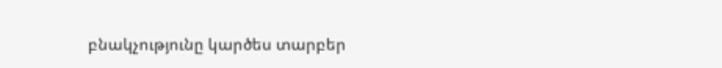բնակչությունը կարծես տարբեր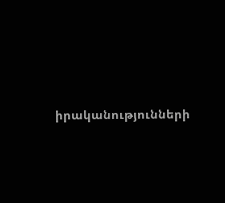իրականությունների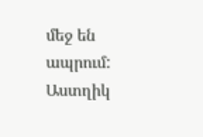մեջ են ապրում:
Աստղիկ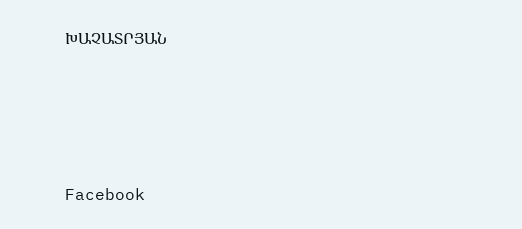ԽԱՉԱՏՐՅԱՆ






Facebook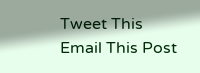Tweet This
Email This Post